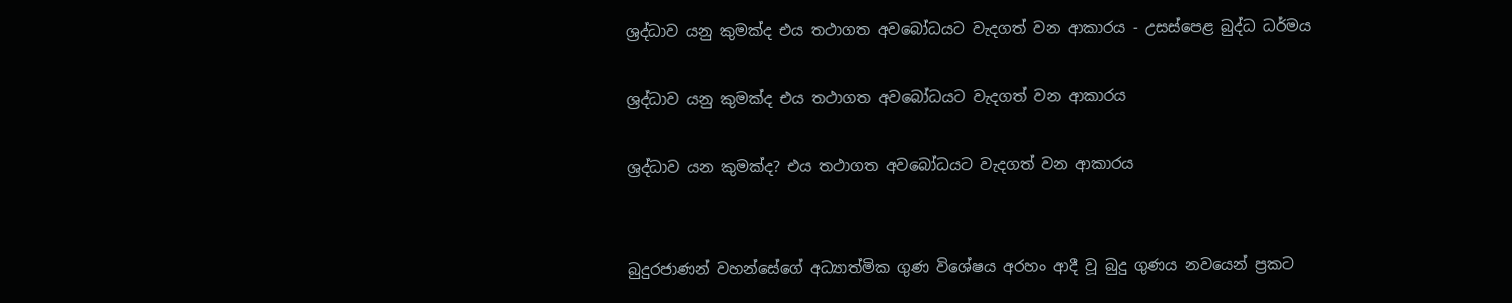ශ්‍රද්ධාව යනු කුමක්ද එය තථාගත අවබෝධයට වැදගත් වන ආකාරය - උසස්පෙළ බුද්ධ ධර්මය

ශ්‍රද්ධාව යනු කුමක්ද එය තථාගත අවබෝධයට වැදගත් වන ආකාරය

ශ්‍රද්ධාව යන කුමක්ද? එය තථාගත අවබෝධයට වැදගත් වන ආකාරය


බුදුරජාණන් වහන්සේගේ අධ්‍යාත්මික ගුණ විශේෂය අරහං ආදී වූ බුදු ගුණය නවයෙන් ප්‍රකට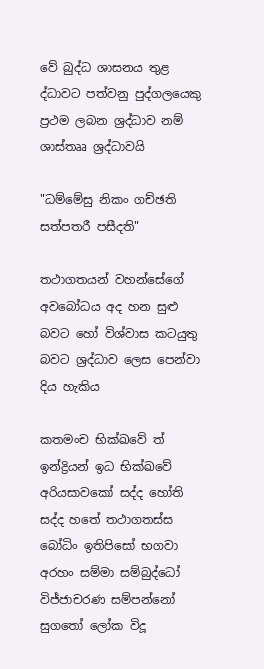වේ බුද්ධ ශාසනය තුළ ද්ධාවට පත්වනු පුද්ගලයෙකු ප්‍රථම ලබන ශ්‍රද්ධාව නම් ශාස්තෲ ශ්‍රද්ධාවයි

"ධම්මේසු නිකං ගච්ඡති  සත්පතරී පසීදති"

තථාගතයන් වහන්සේගේ අවබෝධය අද හන සුළු බවට හෝ විශ්වාස කටයුතු බවට ශ්‍රද්ධාව ලෙස පෙන්වා දිය හැකිය

කතමංච භික්ඛවේ ත් ඉන්ද්‍රියන් ඉධ භික්ඛවේ අරියසාවකෝ සද්ද හෝති සද්ද හතේ තථාගතස්ස බෝධිං ඉතිපිසෝ භගවා අරහං සම්මා සම්බුද්ධෝ විජ්ජාචරණ සම්පන්නෝ සුගතෝ ලෝක විදූ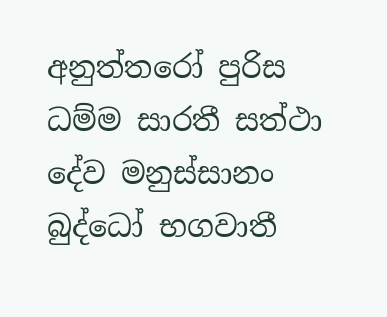අනුත්තරෝ පුරිස ධම්ම සාරතී සත්ථා දේව මනුස්සානං බුද්ධෝ භගවාතී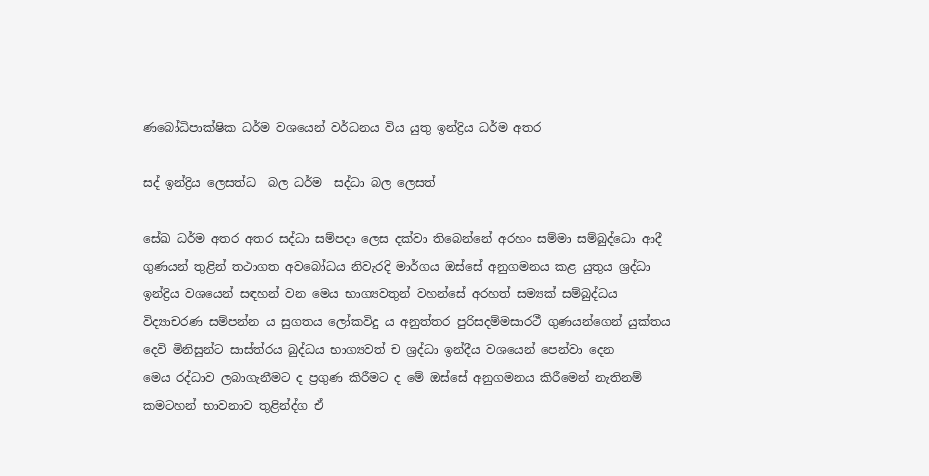ණබෝධිපාක්ෂික ධර්ම වශයෙන් වර්ධනය විය යුතු ඉන්ද්‍රිය ධර්ම අතර

සද් ඉන්ද්‍රිය ලෙසත්ධ  බල ධර්ම  සද්ධා බල ලෙසත්

සේඛ ධර්ම අතර අතර සද්ධා සම්පදා ලෙස දක්වා තිබෙන්නේ අරහං සම්මා සම්බුද්ධො ආදී ගුණයන් තුළින් තථාගත අවබෝධය නිවැරදි මාර්ගය ඔස්සේ අනුගමනය කළ යුතුය ශ්‍රද්ධා ඉන්ද්‍රිය වශයෙන් සඳහන් වන මෙය භාග්‍යවතුන් වහන්සේ අරහත් සම්‍යක් සම්බුද්ධය විද්‍යාචරණ සම්පන්න ය සුගතය ලෝකවිදු ය අනුත්තර පුරිසදම්මසාරථී ගුණයන්ගෙන් යුක්තය දෙවි මිනිසුන්ට සාස්ත්රය බුද්ධය භාග්‍යවත් ච ශ්‍රද්ධා ඉන්දීය වශයෙන් පෙන්වා දෙන මෙය ‍රද්ධාව ලබාගැනීමට ද ප්‍රගුණ කිරීමට ද මේ ඔස්සේ අනුගමනය කිරීමෙන් නැතිනම් කමටහන් භාවනාව තුළින්ද්ග ඒ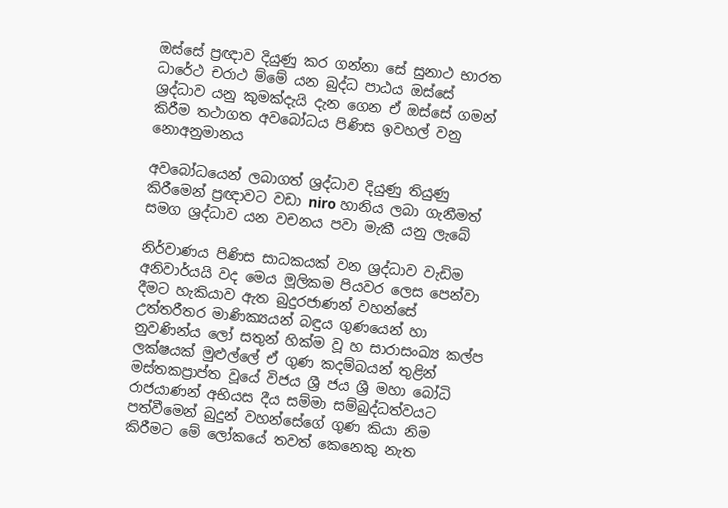ඔස්සේ ප්‍රඥාව දියුණු කර ගන්නා සේ සුනාථ භාරත ධාරේථ චරාථ ම්මේ යන බුද්ධ පාඨය ඔස්සේ ශ්‍රද්ධාව යනු කුමක්දැයි දැන ගෙන ඒ ඔස්සේ ගමන් කිරීම තථාගත අවබෝධය පිණිස ඉවහල් වනු නොඅනුමානය

අවබෝධයෙන් ලබාගත් ශ්‍රද්ධාව දියුණු තියුණු කිරීමෙන් ප්‍රඥාවට වඩා niro හානිය ලබා ගැනීමත් සමග ශ්‍රද්ධාව යන වචනය පවා මැකී යනු ලැබේ

නිර්වාණය පිණිස සාධකයක් වන ශ්‍රද්ධාව වැඩිම අනිවාර්යයි වද මෙය මූලිකම පියවර ලෙස පෙන්වා දීමට හැකියාව ඇත බුදුරජාණන් වහන්සේ උත්තරීතර මාණික්‍යයන් බඳුය ගුණයෙන් හා නුවණින්ය ලෝ සතුන් හික්ම වූ හ සාරාසංඛ්‍ය කල්ප ලක්ෂයක් මුළුල්ලේ ඒ ගුණ කදම්බයන් තුළින් මස්තකප්‍රාප්ත වූයේ විජය ශ්‍රී ජය ශ්‍රී මහා බෝධි රාජයාණන් අභියස දීය සම්මා සම්බුද්ධත්වයට පත්වීමෙන් බුදුන් වහන්සේගේ ගුණ කියා නිම කිරීමට මේ ලෝකයේ තවත් කෙනෙකු නැත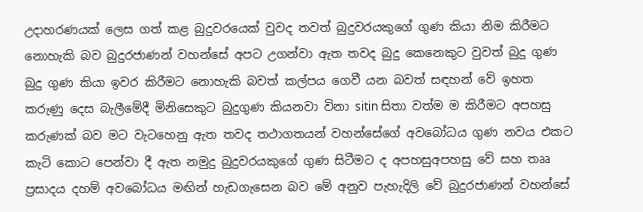උදාහරණයක් ලෙස ගත් කළ බුදුවරයෙක් වුවද තවත් බුදුවරයකුගේ ගුණ කියා නිම කිරීමට නොහැකි බව බුදුරජාණන් වහන්සේ අපට උගන්වා ඇත තවද බුදු කෙනෙකුට වුවත් බුදු ගුණ බුදු ගුණ කියා ඉවර කිරීමට නොහැකි බවත් කල්පය ගෙවී යන බවත් සඳහන් වේ ඉහත කරුණු දෙස බැලීමේදී මිනිසෙකුට බුදුගුණ කියනවා විනා sitin සිතා වත්ම ම කිරීමට අපහසු කරුණක් බව මට වැටහෙනු ඇත තවද තථාගතයන් වහන්සේගේ අවබෝධය ගුණ නවය එකට කැටි කොට පෙන්වා දී ඇත නමුදු බුදුවරයකුගේ ගුණ සිටීමට ද අපහසුඅපහසු වේ සහ තෲ ප්‍රසාදය දහම් අවබෝධය මඟින් හැඩගැසෙන බව මේ අනුව පැහැදිලි වේ බුදුරජාණන් වහන්සේ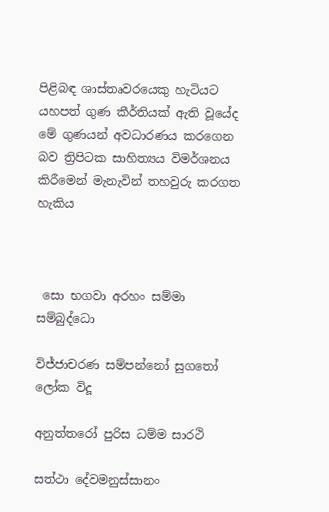පිළිබඳ ශාස්තෘවරයෙකු හැටියට යහපත් ගුණ කීර්තියක් ඇති වූයේද මේ ගුණයන් අවධාරණය කරගෙන බව ත්‍රිපිටක සාහිත්‍යය විමර්ශනය කිරීමෙන් මැනැවින් තහවුරු කරගත හැකිය



 සො භගවා අරහං සම්මා සම්බුද්ධො

විජ්ජාචරණ සම්පන්නෝ සුගතෝ ලෝක විදූ

අනුත්තරෝ පුරිස ධම්ම සාරථි

සත්ථා දේවමනුස්සානං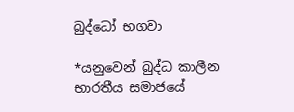බුද්ධෝ භගවා

*යනුවෙන් බුද්ධ කාලීන භාරතීය සමාජයේ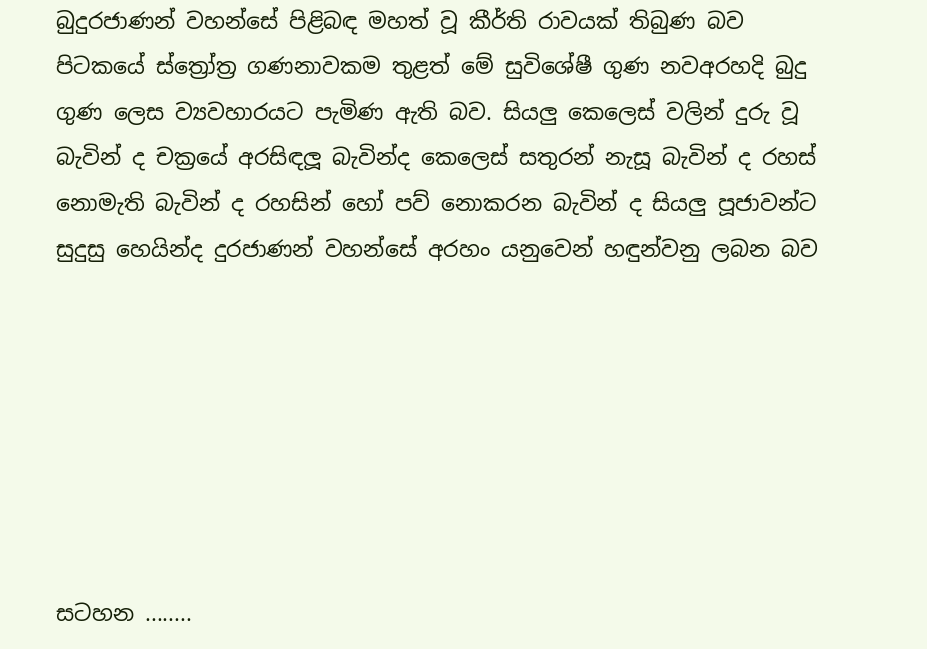බුදුරජාණන් වහන්සේ පිළිබඳ මහත් වූ කීර්ති රාවයක් තිබුණ බව පිටකයේ ස්ත්‍රෝත්‍ර ගණනාවකම තුළත් මේ සුවිශේෂී ගුණ නවඅරහදි බුදු ගුණ ලෙස ව්‍යවහාරයට පැමිණ ඇති බව. සියලු කෙලෙස් වලින් දුරු වූ බැවින් ද චක්‍රයේ අරසිඳලූ බැවින්ද කෙලෙස් සතුරන් නැසූ බැවින් ද රහස් නොමැති බැවින් ද රහසින් හෝ පව් නොකරන බැවින් ද සියලු පූජාවන්ට සුදුසු හෙයින්ද දුරජාණන් වහන්සේ අරහං යනුවෙන් හඳුන්වනු ලබන බව







සටහන ........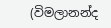(විමලානන්ද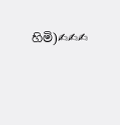හිමි)✍✍✍